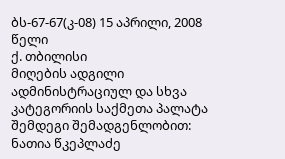ბს-67-67(კ-08) 15 აპრილი, 2008 წელი
ქ. თბილისი
მიღების ადგილი
ადმინისტრაციულ და სხვა კატეგორიის საქმეთა პალატა
შემდეგი შემადგენლობით:
ნათია წკეპლაძე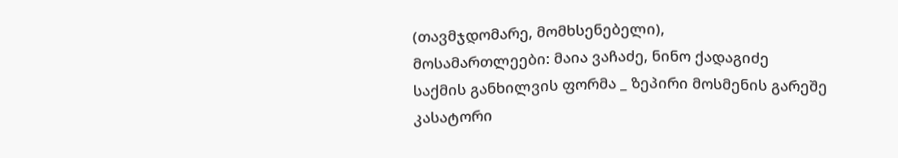(თავმჯდომარე, მომხსენებელი),
მოსამართლეები: მაია ვაჩაძე, ნინო ქადაგიძე
საქმის განხილვის ფორმა _ ზეპირი მოსმენის გარეშე
კასატორი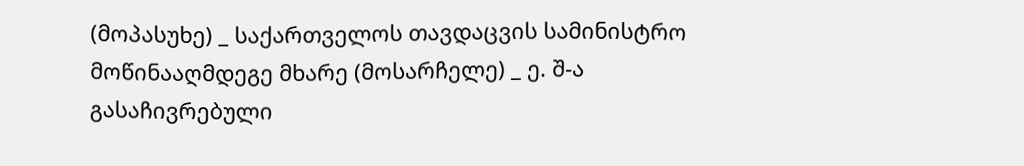(მოპასუხე) _ საქართველოს თავდაცვის სამინისტრო
მოწინააღმდეგე მხარე (მოსარჩელე) _ ე. შ-ა
გასაჩივრებული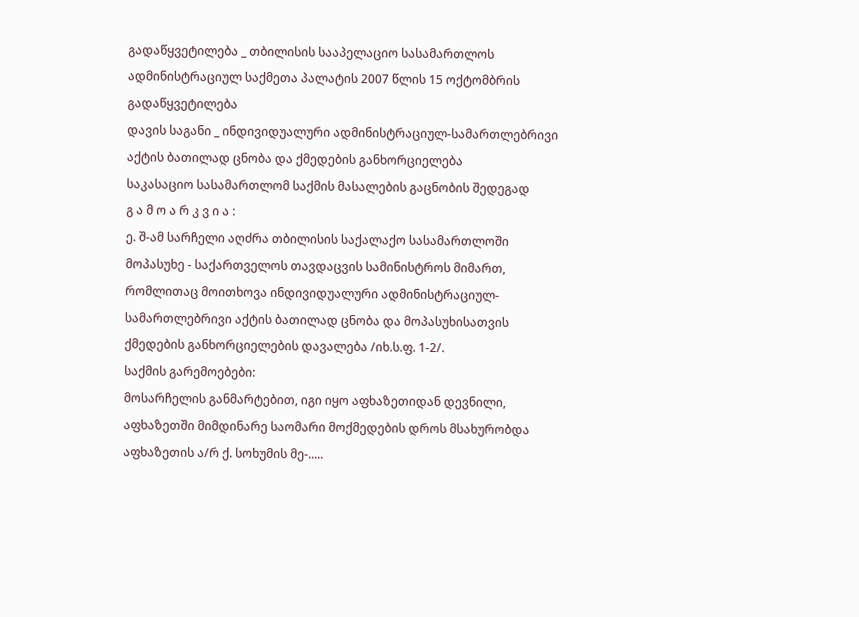გადაწყვეტილება _ თბილისის სააპელაციო სასამართლოს ადმინისტრაციულ საქმეთა პალატის 2007 წლის 15 ოქტომბრის გადაწყვეტილება
დავის საგანი _ ინდივიდუალური ადმინისტრაციულ-სამართლებრივი აქტის ბათილად ცნობა და ქმედების განხორციელება
საკასაციო სასამართლომ საქმის მასალების გაცნობის შედეგად
გ ა მ ო ა რ კ ვ ი ა :
ე. შ-ამ სარჩელი აღძრა თბილისის საქალაქო სასამართლოში მოპასუხე - საქართველოს თავდაცვის სამინისტროს მიმართ, რომლითაც მოითხოვა ინდივიდუალური ადმინისტრაციულ-სამართლებრივი აქტის ბათილად ცნობა და მოპასუხისათვის ქმედების განხორციელების დავალება /იხ.ს.ფ. 1-2/.
საქმის გარემოებები:
მოსარჩელის განმარტებით, იგი იყო აფხაზეთიდან დევნილი, აფხაზეთში მიმდინარე საომარი მოქმედების დროს მსახურობდა აფხაზეთის ა/რ ქ. სოხუმის მე-.....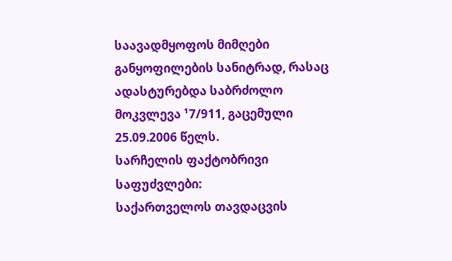საავადმყოფოს მიმღები განყოფილების სანიტრად, რასაც ადასტურებდა საბრძოლო მოკვლევა ¹7/911, გაცემული 25.09.2006 წელს.
სარჩელის ფაქტობრივი საფუძვლები:
საქართველოს თავდაცვის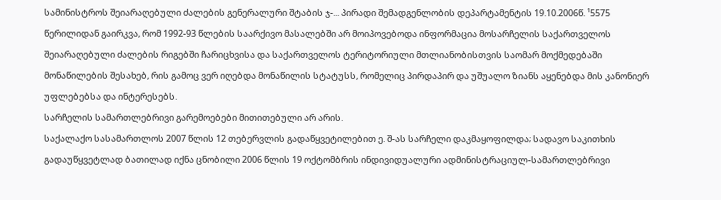სამინისტროს შეიარაღებული ძალების გენერალური შტაბის ჯ-... პირადი შემადგენლობის დეპარტამენტის 19.10.2006წ. ¹5575 წერილიდან გაირკვა, რომ 1992-93 წლების საარქივო მასალებში არ მოიპოვებოდა ინფორმაცია მოსარჩელის საქართველოს შეიარაღებული ძალების რიგებში ჩარიცხვისა და საქართველოს ტერიტორიული მთლიანობისთვის საომარ მოქმედებაში მონაწილების შესახებ, რის გამოც ვერ იღებდა მონაწილის სტატუსს, რომელიც პირდაპირ და უშუალო ზიანს აყენებდა მის კანონიერ უფლებებსა და ინტერესებს.
სარჩელის სამართლებრივი გარემოებები მითითებული არ არის.
საქალაქო სასამართლოს 2007 წლის 12 თებერვლის გადაწყვეტილებით ე. შ-ას სარჩელი დაკმაყოფილდა; სადავო საკითხის გადაუწყვეტლად ბათილად იქნა ცნობილი 2006 წლის 19 ოქტომბრის ინდივიდუალური ადმინისტრაციულ-სამართლებრივი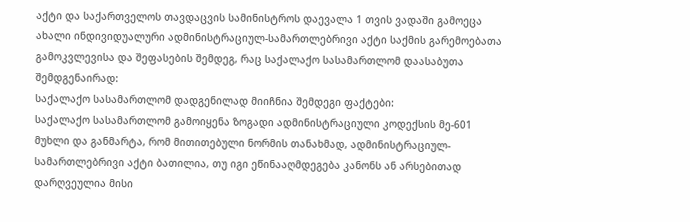აქტი და საქართველოს თავდაცვის სამინისტროს დაევალა 1 თვის ვადაში გამოეცა ახალი ინდივიდუალური ადმინისტრაციულ-სამართლებრივი აქტი საქმის გარემოებათა გამოკვლევისა და შეფასების შემდეგ, რაც საქალაქო სასამართლომ დაასაბუთა შემდგენაირად:
საქალაქო სასამართლომ დადგენილად მიიჩნია შემდეგი ფაქტები:
საქალაქო სასამართლომ გამოიყენა ზოგადი ადმინისტრაციული კოდექსის მე-601 მუხლი და განმარტა, რომ მითითებული ნორმის თანახმად, ადმინისტრაციულ-სამართლებრივი აქტი ბათილია, თუ იგი ეწინააღმდეგება კანონს ან არსებითად დარღვეულია მისი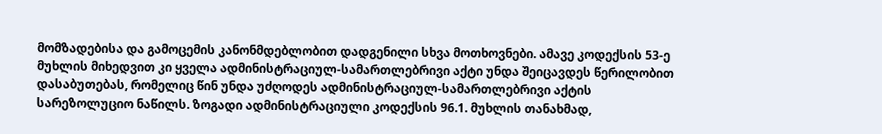მომზადებისა და გამოცემის კანონმდებლობით დადგენილი სხვა მოთხოვნები. ამავე კოდექსის 53-ე მუხლის მიხედვით კი ყველა ადმინისტრაციულ-სამართლებრივი აქტი უნდა შეიცავდეს წერილობით დასაბუთებას, რომელიც წინ უნდა უძღოდეს ადმინისტრაციულ-სამართლებრივი აქტის სარეზოლუციო ნაწილს. ზოგადი ადმინისტრაციული კოდექსის 96.1. მუხლის თანახმად,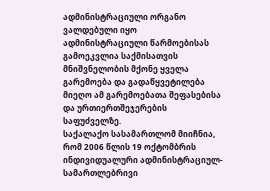ადმინისტრაციული ორგანო ვალდებული იყო ადმინისტრაციული წარმოებისას გამოეკვლია საქმისათვის მნიშვნელობის მქონე ყველა გარემოება და გადაწყვეტილება მიეღო ამ გარემოებათა შეფასებისა და ურთიერთშეჯერების საფუძველზე.
საქალაქო სასამართლომ მიიჩნია, რომ 2006 წლის 19 ოქტომბრის ინდივიდუალური ადმინისტრაციულ-სამართლებრივი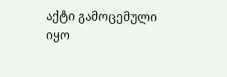აქტი გამოცემული იყო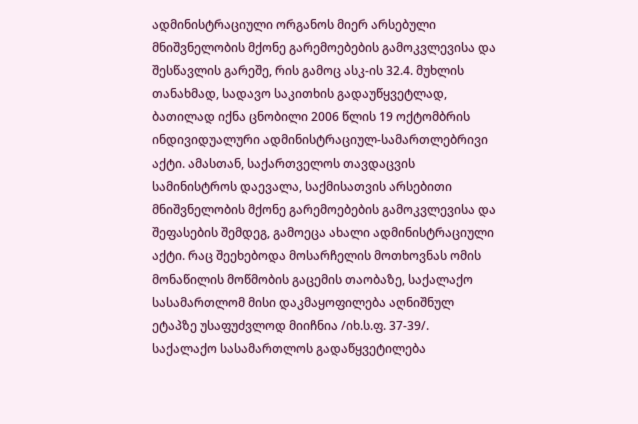ადმინისტრაციული ორგანოს მიერ არსებული მნიშვნელობის მქონე გარემოებების გამოკვლევისა და შესწავლის გარეშე, რის გამოც ასკ-ის 32.4. მუხლის თანახმად, სადავო საკითხის გადაუწყვეტლად, ბათილად იქნა ცნობილი 2006 წლის 19 ოქტომბრის ინდივიდუალური ადმინისტრაციულ-სამართლებრივი აქტი. ამასთან, საქართველოს თავდაცვის სამინისტროს დაევალა, საქმისათვის არსებითი მნიშვნელობის მქონე გარემოებების გამოკვლევისა და შეფასების შემდეგ, გამოეცა ახალი ადმინისტრაციული აქტი. რაც შეეხებოდა მოსარჩელის მოთხოვნას ომის მონაწილის მოწმობის გაცემის თაობაზე, საქალაქო სასამართლომ მისი დაკმაყოფილება აღნიშნულ ეტაპზე უსაფუძვლოდ მიიჩნია /იხ.ს.ფ. 37-39/.
საქალაქო სასამართლოს გადაწყვეტილება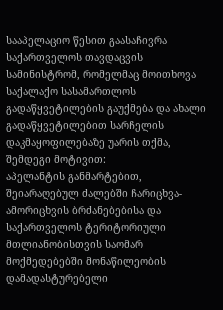სააპელაციო წესით გაასაჩივრა საქართველოს თავდაცვის სამინისტრომ, რომელმაც მოითხოვა საქალაქო სასამართლოს გადაწყვეტილების გაუქმება და ახალი გადაწყვეტილებით სარჩელის დაკმაყოფილებაზე უარის თქმა, შემდეგი მოტივით:
აპელანტის განმარტებით, შეიარაღებულ ძალებში ჩარიცხვა-ამორიცხვის ბრძანებებისა და საქართველოს ტერიტორიული მთლიანობისთვის საომარ მოქმედებებში მონაწილეობის დამადასტურებელი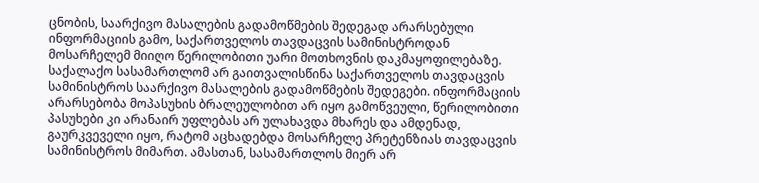ცნობის, საარქივო მასალების გადამოწმების შედეგად არარსებული ინფორმაციის გამო, საქართველოს თავდაცვის სამინისტროდან მოსარჩელემ მიიღო წერილობითი უარი მოთხოვნის დაკმაყოფილებაზე.
საქალაქო სასამართლომ არ გაითვალისწინა საქართველოს თავდაცვის სამინისტროს საარქივო მასალების გადამოწმების შედეგები. ინფორმაციის არარსებობა მოპასუხის ბრალეულობით არ იყო გამოწვეული, წერილობითი პასუხები კი არანაირ უფლებას არ ულახავდა მხარეს და ამდენად, გაურკვეველი იყო, რატომ აცხადებდა მოსარჩელე პრეტენზიას თავდაცვის სამინისტროს მიმართ. ამასთან, სასამართლოს მიერ არ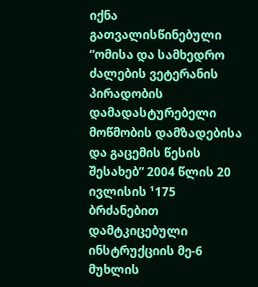იქნა გათვალისწინებული “ომისა და სამხედრო ძალების ვეტერანის პირადობის დამადასტურებელი მოწმობის დამზადებისა და გაცემის წესის შესახებ” 2004 წლის 20 ივლისის ¹175 ბრძანებით დამტკიცებული ინსტრუქციის მე-6 მუხლის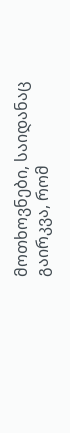მოთხოვნები, საიდანაც გაირკვა, რომ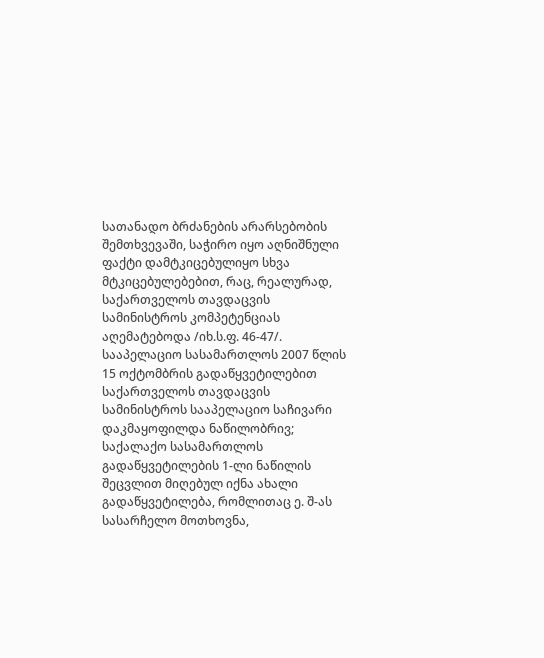სათანადო ბრძანების არარსებობის შემთხვევაში, საჭირო იყო აღნიშნული ფაქტი დამტკიცებულიყო სხვა მტკიცებულებებით, რაც, რეალურად, საქართველოს თავდაცვის სამინისტროს კომპეტენციას აღემატებოდა /იხ.ს.ფ. 46-47/.
სააპელაციო სასამართლოს 2007 წლის 15 ოქტომბრის გადაწყვეტილებით საქართველოს თავდაცვის სამინისტროს სააპელაციო საჩივარი დაკმაყოფილდა ნაწილობრივ; საქალაქო სასამართლოს გადაწყვეტილების 1-ლი ნაწილის შეცვლით მიღებულ იქნა ახალი გადაწყვეტილება, რომლითაც ე. შ-ას სასარჩელო მოთხოვნა,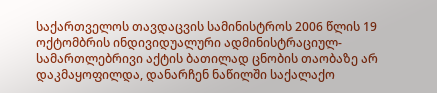საქართველოს თავდაცვის სამინისტროს 2006 წლის 19 ოქტომბრის ინდივიდუალური ადმინისტრაციულ-სამართლებრივი აქტის ბათილად ცნობის თაობაზე არ დაკმაყოფილდა, დანარჩენ ნაწილში საქალაქო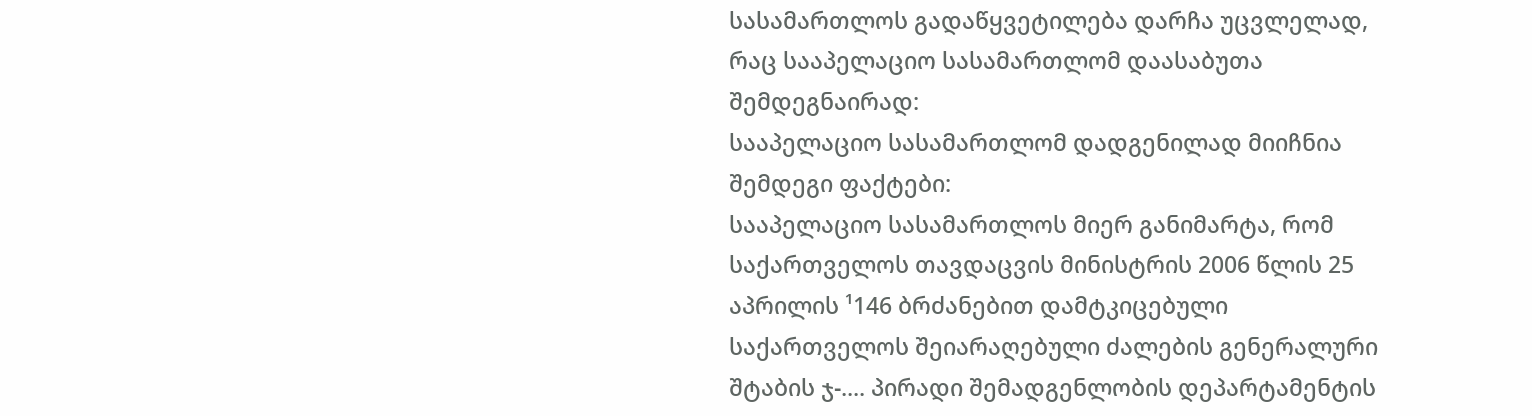სასამართლოს გადაწყვეტილება დარჩა უცვლელად, რაც სააპელაციო სასამართლომ დაასაბუთა შემდეგნაირად:
სააპელაციო სასამართლომ დადგენილად მიიჩნია შემდეგი ფაქტები:
სააპელაციო სასამართლოს მიერ განიმარტა, რომ საქართველოს თავდაცვის მინისტრის 2006 წლის 25 აპრილის ¹146 ბრძანებით დამტკიცებული საქართველოს შეიარაღებული ძალების გენერალური შტაბის ჯ-.... პირადი შემადგენლობის დეპარტამენტის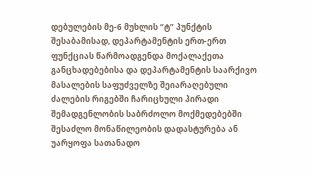დებულების მე-6 მუხლის “ტ” პუნქტის შესაბამისად, დეპარტამენტის ერთ-ერთ ფუნქციას წარმოადგენდა მოქალაქეთა განცხადებებისა და დეპარტამენტის საარქივო მასალების საფუძველზე შეიარაღებული ძალების რიგებში ჩარიცხული პირადი შემადგენლობის საბრძოლო მოქმედებებში შესაძლო მონაწილეობის დადასტურება ან უარყოფა სათანადო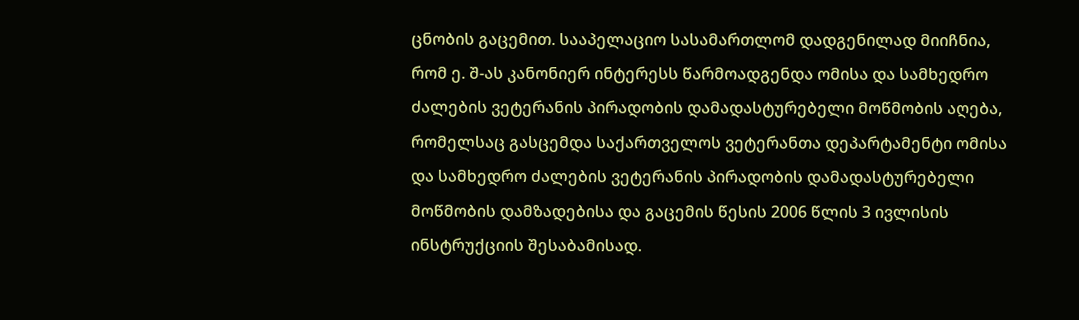ცნობის გაცემით. სააპელაციო სასამართლომ დადგენილად მიიჩნია, რომ ე. შ-ას კანონიერ ინტერესს წარმოადგენდა ომისა და სამხედრო ძალების ვეტერანის პირადობის დამადასტურებელი მოწმობის აღება, რომელსაც გასცემდა საქართველოს ვეტერანთა დეპარტამენტი ომისა და სამხედრო ძალების ვეტერანის პირადობის დამადასტურებელი მოწმობის დამზადებისა და გაცემის წესის 2006 წლის 3 ივლისის ინსტრუქციის შესაბამისად.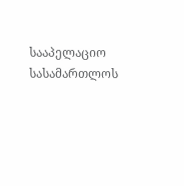სააპელაციო სასამართლოს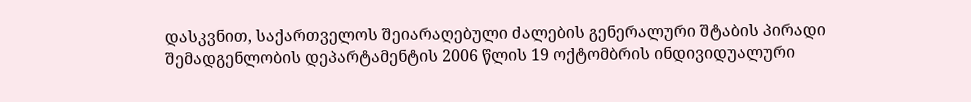დასკვნით, საქართველოს შეიარაღებული ძალების გენერალური შტაბის პირადი შემადგენლობის დეპარტამენტის 2006 წლის 19 ოქტომბრის ინდივიდუალური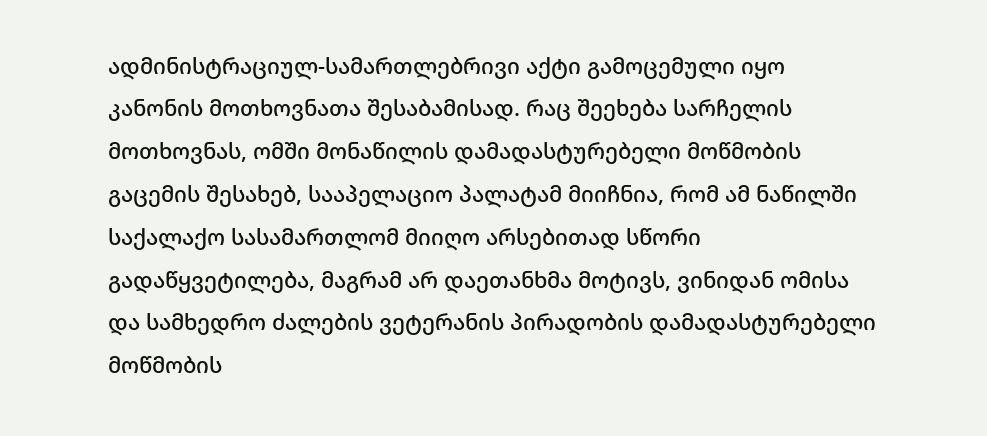ადმინისტრაციულ-სამართლებრივი აქტი გამოცემული იყო კანონის მოთხოვნათა შესაბამისად. რაც შეეხება სარჩელის მოთხოვნას, ომში მონაწილის დამადასტურებელი მოწმობის გაცემის შესახებ, სააპელაციო პალატამ მიიჩნია, რომ ამ ნაწილში საქალაქო სასამართლომ მიიღო არსებითად სწორი გადაწყვეტილება, მაგრამ არ დაეთანხმა მოტივს, ვინიდან ომისა და სამხედრო ძალების ვეტერანის პირადობის დამადასტურებელი მოწმობის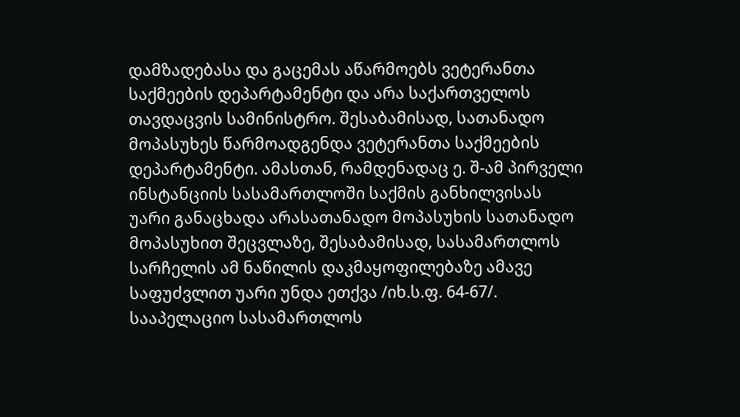დამზადებასა და გაცემას აწარმოებს ვეტერანთა საქმეების დეპარტამენტი და არა საქართველოს თავდაცვის სამინისტრო. შესაბამისად, სათანადო მოპასუხეს წარმოადგენდა ვეტერანთა საქმეების დეპარტამენტი. ამასთან, რამდენადაც ე. შ-ამ პირველი ინსტანციის სასამართლოში საქმის განხილვისას უარი განაცხადა არასათანადო მოპასუხის სათანადო მოპასუხით შეცვლაზე, შესაბამისად, სასამართლოს სარჩელის ამ ნაწილის დაკმაყოფილებაზე ამავე საფუძვლით უარი უნდა ეთქვა /იხ.ს.ფ. 64-67/.
სააპელაციო სასამართლოს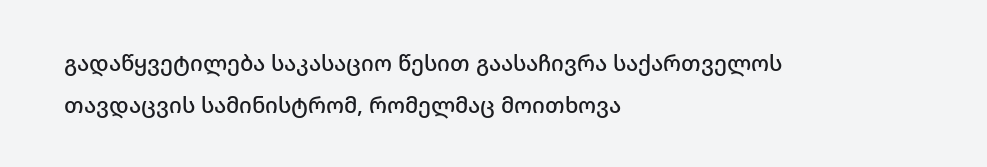გადაწყვეტილება საკასაციო წესით გაასაჩივრა საქართველოს თავდაცვის სამინისტრომ, რომელმაც მოითხოვა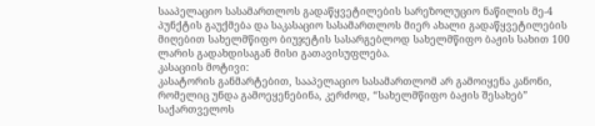სააპელაციო სასამართლოს გადაწყვეტილების სარეზოლუციო ნაწილის მე-4 პუნქტის გაუქმება და საკასაციო სასამართლოს მიერ ახალი გადაწყვეტილების მიღებით სახელმწიფო ბიუჯეტის სასარგებლოდ სახელმწიფო ბაჟის სახით 100 ლარის გადახდისაგან მისი გათავისუფლება.
კასაციის მოტივი:
კასატორის განმარტებით, სააპელაციო სასამართლომ არ გამოიყენა კანონი, რომელიც უნდა გამოეყენებინა, კერძოდ, “სახელმწიფო ბაჟის შესახებ” საქართველოს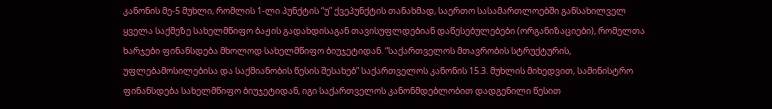კანონის მე-5 მუხლი, რომლის 1-ლი პუნქტის “უ” ქვეპუნქტის თანახმად, საერთო სასამართლოებში განსახილველ ყველა საქმეზე სახელმწიფო ბაჟის გადახდისაგან თავისუფლდებიან დაწესებულებები (ორგანიზაციები), რომელთა ხარჯები ფინანსდება მხოლოდ სახელმწიფო ბიუჯეტიდან. “საქართველოს მთავრობის სტრუქტურის, უფლებამოსილებისა და საქმიანობის წესის შესახებ” საქართველოს კანონის 15.3. მუხლის მიხედვით, სამინისტრო ფინანსდება სახელმწიფო ბიუჯეტიდან, იგი საქართველოს კანონმდებლობით დადგენილი წესით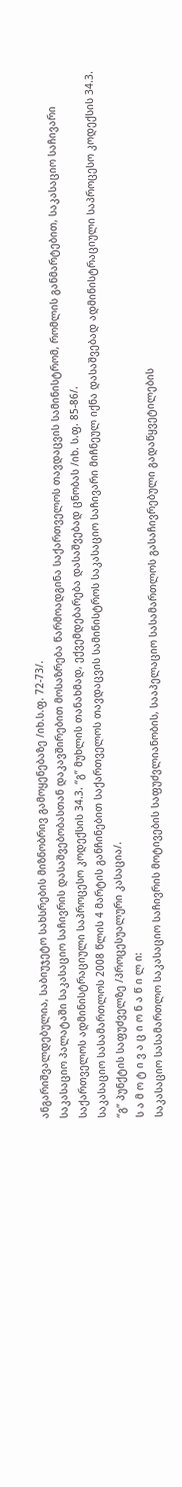ანგარიშვალდებულია, საბიუჯეტო სახსრების მიზნობრივ გამოყენებაზე /იხ.ს.ფ. 72-73/.
საკასაციო პალატაში საკასაციო საჩივრის დასაშვებობასთან დაკავშირებით მოსაზრება წარმოადგინა საქართველოს თავდაცვის სამინისტრომ, რომლის განმარტებით, საკასაციო საჩივარი საქართველოს ადმინისტრაციული საპროცესო კოდექსის 34.3. “გ” მუხლის თანახმად, ექვემდებარება დასაშვებად ცნობას /იხ. ს.ფ. 85-86/.
საკასაციო სასამართლოს 2008 წლის 4 მარტის განჩინებით საქართველოს თავდაცვის სამინისტროს საკასაციო საჩივარი მიჩნეულ იქნა დასაშვებად ადმინისტრაციული საპროცესო კოდექსის 34.3. “გ” პუნქტის საფუძველზე /პროცესუალური კასაცია/.
ს ა მ ო ტ ი ვ ა ც ი ო ნ ა წ ი ლ ი:
საკასაციო სასამართლო საკასაციო საჩივრის მოტივების საფუძვლიანობის, სააპელაციო სასამართლოს გასაჩივრებული გადაწყვეტილების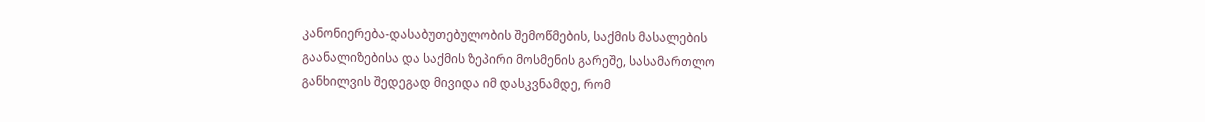კანონიერება-დასაბუთებულობის შემოწმების, საქმის მასალების გაანალიზებისა და საქმის ზეპირი მოსმენის გარეშე, სასამართლო განხილვის შედეგად მივიდა იმ დასკვნამდე, რომ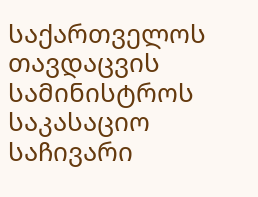საქართველოს თავდაცვის სამინისტროს საკასაციო საჩივარი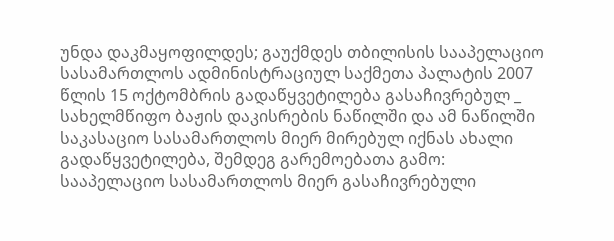უნდა დაკმაყოფილდეს; გაუქმდეს თბილისის სააპელაციო სასამართლოს ადმინისტრაციულ საქმეთა პალატის 2007 წლის 15 ოქტომბრის გადაწყვეტილება გასაჩივრებულ _ სახელმწიფო ბაჟის დაკისრების ნაწილში და ამ ნაწილში საკასაციო სასამართლოს მიერ მირებულ იქნას ახალი გადაწყვეტილება, შემდეგ გარემოებათა გამო:
სააპელაციო სასამართლოს მიერ გასაჩივრებული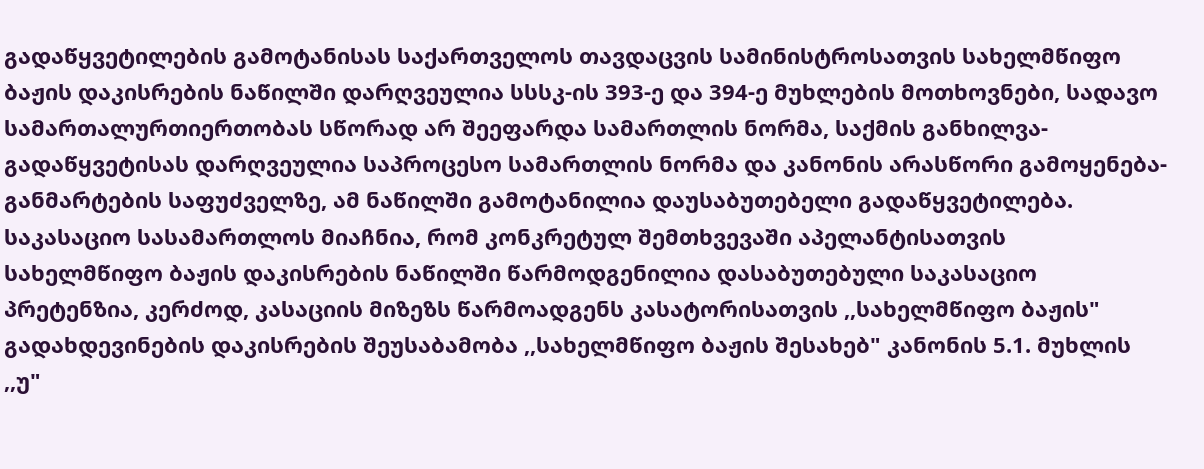გადაწყვეტილების გამოტანისას საქართველოს თავდაცვის სამინისტროსათვის სახელმწიფო ბაჟის დაკისრების ნაწილში დარღვეულია სსსკ-ის 393-ე და 394-ე მუხლების მოთხოვნები, სადავო სამართალურთიერთობას სწორად არ შეეფარდა სამართლის ნორმა, საქმის განხილვა-გადაწყვეტისას დარღვეულია საპროცესო სამართლის ნორმა და კანონის არასწორი გამოყენება-განმარტების საფუძველზე, ამ ნაწილში გამოტანილია დაუსაბუთებელი გადაწყვეტილება.
საკასაციო სასამართლოს მიაჩნია, რომ კონკრეტულ შემთხვევაში აპელანტისათვის სახელმწიფო ბაჟის დაკისრების ნაწილში წარმოდგენილია დასაბუთებული საკასაციო პრეტენზია, კერძოდ, კასაციის მიზეზს წარმოადგენს კასატორისათვის ,,სახელმწიფო ბაჟის" გადახდევინების დაკისრების შეუსაბამობა ,,სახელმწიფო ბაჟის შესახებ" კანონის 5.1. მუხლის ,,უ"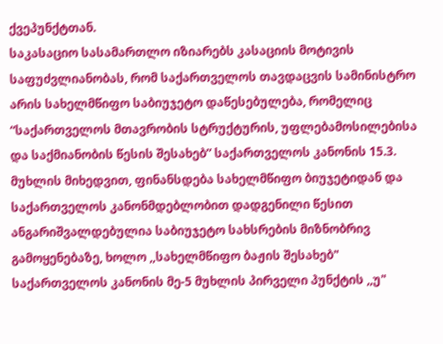ქვეპუნქტთან.
საკასაციო სასამართლო იზიარებს კასაციის მოტივის საფუძვლიანობას, რომ საქართველოს თავდაცვის სამინისტრო არის სახელმწიფო საბიუჯეტო დაწესებულება, რომელიც “საქართველოს მთავრობის სტრუქტურის, უფლებამოსილებისა და საქმიანობის წესის შესახებ” საქართველოს კანონის 15.3. მუხლის მიხედვით, ფინანსდება სახელმწიფო ბიუჯეტიდან და საქართველოს კანონმდებლობით დადგენილი წესით ანგარიშვალდებულია საბიუჯეტო სახსრების მიზნობრივ გამოყენებაზე, ხოლო ,,სახელმწიფო ბაჟის შესახებ" საქართველოს კანონის მე-5 მუხლის პირველი პუნქტის ,,უ"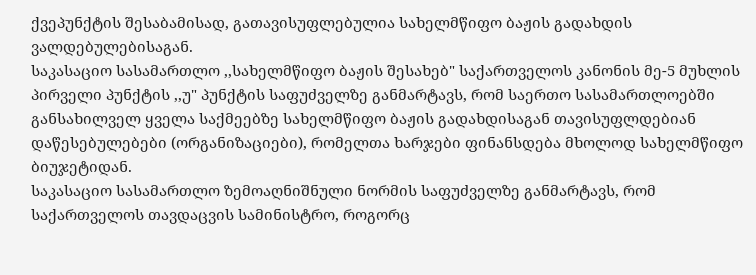ქვეპუნქტის შესაბამისად, გათავისუფლებულია სახელმწიფო ბაჟის გადახდის ვალდებულებისაგან.
საკასაციო სასამართლო ,,სახელმწიფო ბაჟის შესახებ" საქართველოს კანონის მე-5 მუხლის პირველი პუნქტის ,,უ" პუნქტის საფუძველზე განმარტავს, რომ საერთო სასამართლოებში განსახილველ ყველა საქმეებზე სახელმწიფო ბაჟის გადახდისაგან თავისუფლდებიან დაწესებულებები (ორგანიზაციები), რომელთა ხარჯები ფინანსდება მხოლოდ სახელმწიფო ბიუჯეტიდან.
საკასაციო სასამართლო ზემოაღნიშნული ნორმის საფუძველზე განმარტავს, რომ საქართველოს თავდაცვის სამინისტრო, როგორც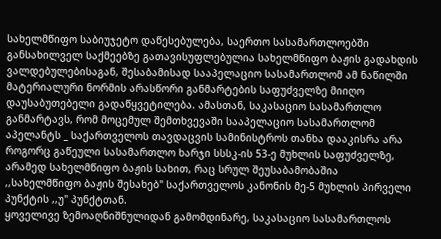სახელმწიფო საბიუჯეტო დაწესებულება, საერთო სასამართლოებში განსახილველ საქმეებზე გათავისუფლებულია სახელმწიფო ბაჟის გადახდის ვალდებულებისაგან, შესაბამისად სააპელაციო სასამართლომ ამ ნაწილში მატერიალური ნორმის არასწორი განმარტების საფუძველზე მიიღო დაუსაბუთებელი გადაწყვეტილება. ამასთან, საკასაციო სასამართლო განმარტავს, რომ მოცემულ შემთხვევაში სააპელაციო სასამართლომ აპელანტს _ საქართველოს თავდაცვის სამინისტროს თანხა დააკისრა არა როგორც გაწეული სასამართლო ხარჯი სსსკ-ის 53-ე მუხლის საფუძველზე, არამედ სახელმწიფო ბაჟის სახით, რაც სრულ შეუსაბამობაშია ,,სახელმწიფო ბაჟის შესახებ" საქართველოს კანონის მე-5 მუხლის პირველი პუნქტის ,,უ" პუნქტთან.
ყოველივე ზემოაღნიშნულიდან გამომდინარე, საკასაციო სასამართლოს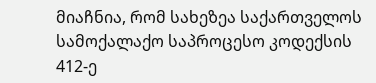მიაჩნია, რომ სახეზეა საქართველოს სამოქალაქო საპროცესო კოდექსის 412-ე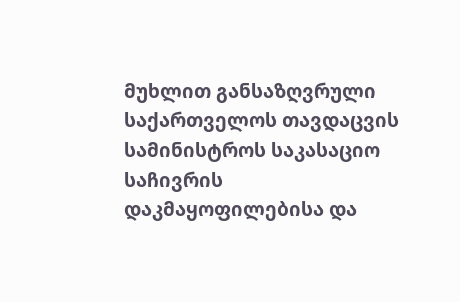მუხლით განსაზღვრული საქართველოს თავდაცვის სამინისტროს საკასაციო საჩივრის დაკმაყოფილებისა და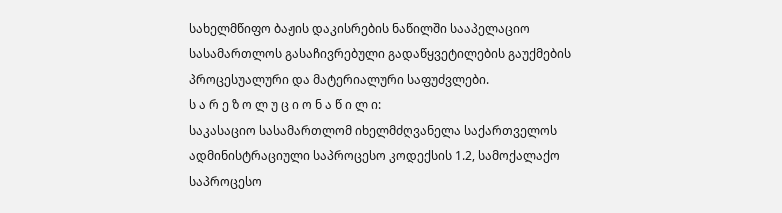სახელმწიფო ბაჟის დაკისრების ნაწილში სააპელაციო სასამართლოს გასაჩივრებული გადაწყვეტილების გაუქმების პროცესუალური და მატერიალური საფუძვლები.
ს ა რ ე ზ ო ლ უ ც ი ო ნ ა წ ი ლ ი:
საკასაციო სასამართლომ იხელმძღვანელა საქართველოს ადმინისტრაციული საპროცესო კოდექსის 1.2, სამოქალაქო საპროცესო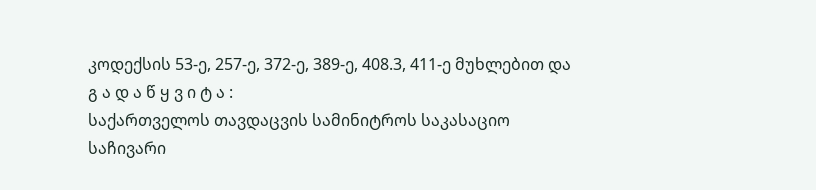კოდექსის 53-ე, 257-ე, 372-ე, 389-ე, 408.3, 411-ე მუხლებით და
გ ა დ ა წ ყ ვ ი ტ ა :
საქართველოს თავდაცვის სამინიტროს საკასაციო საჩივარი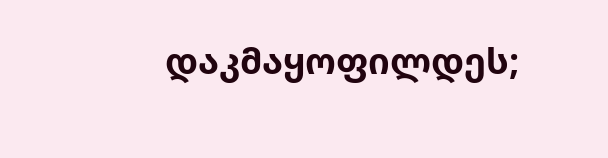დაკმაყოფილდეს;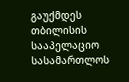გაუქმდეს თბილისის სააპელაციო სასამართლოს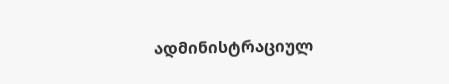ადმინისტრაციულ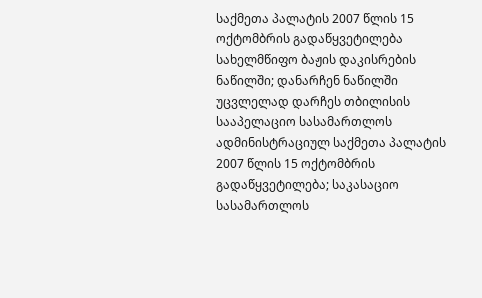საქმეთა პალატის 2007 წლის 15 ოქტომბრის გადაწყვეტილება სახელმწიფო ბაჟის დაკისრების ნაწილში; დანარჩენ ნაწილში უცვლელად დარჩეს თბილისის სააპელაციო სასამართლოს ადმინისტრაციულ საქმეთა პალატის 2007 წლის 15 ოქტომბრის გადაწყვეტილება; საკასაციო სასამართლოს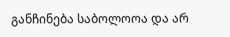განჩინება საბოლოოა და არ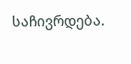საჩივრდება.